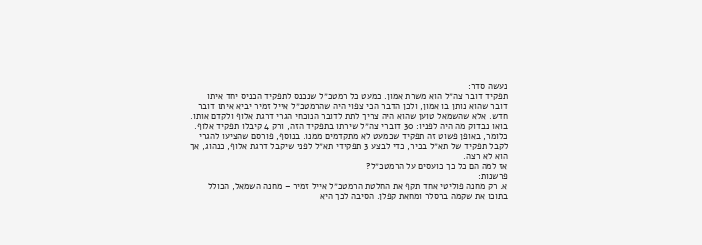נעשה סדר:
תפקיד דובר צה״ל הוא משרת אמון. כמעט כל רמטכ״ל שנכנס לתפקיד הכניס יחד איתו דובר שהוא נותן בו אמון, ולכן הדבר הכי צפוי היה שהרמטכ״ל אייל זמיר יביא איתו דובר חדש. אלא שהשמאל טוען שהוא היה צריך לתת לדובר הנוכחי הגרי דרגת אלוף ולקדם אותו. בואו נבדוק מה היה לפניו: 30 דוברי צה״ל שירתו בתפקיד הזה, ורק 4 קיבלו תפקיד אלוף. כלומר, באופן פשוט זה תפקיד שכמעט לא מתקדמים ממנו. בנוסף, פורסם שהציעו להגרי לקבל תפקיד של תא״ל בכיר, כדי לבצע 3 תפקידי תא״ל לפני שיקבל דרגת אלוף, כנהוג, אך הוא לא רצה.
אז למה הם כל כך כועסים על הרמטכ״ל?
פרשנות:
א. רק מחנה פוליטי אחד תקף את החלטת הרמטכ״ל אייל זמיר – מחנה השמאל, הכולל בתוכו את שקמה ברסלר ומחאת קפלן. הסיבה לכך היא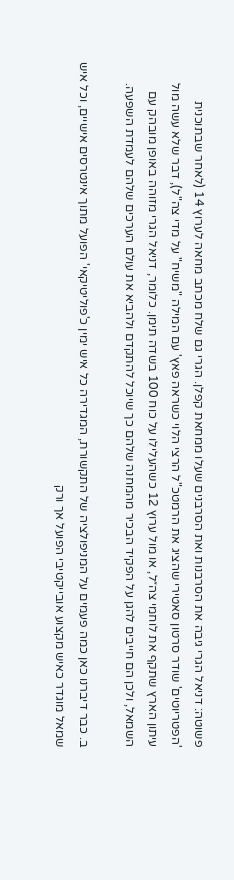פשוטה: דניאל הגרי גיבה את הסרבנות ואת הסרבנים שעלו ממחאת קפלן. הגרי גם שלח מכתב מחאה לערוץ 14 (לאחר שבתוכנית 'הפטריוטים' שודר סרטון סאטירי שהציג את הרמטכ"ל הרצי הלוי כשראה פאץ' עם המילה "משיח" על מדי צה"ל), דבר שלא עשה מול עיתון הארץ שתקף את לוחמי צה״ל, או מול ערוץ 12 כשהעלילו על כוח 100 בשדה תימן. כלומר, דניאל הגרי מזוהה באופן מובהק עם השמאל, ולכן הם חייבים להגן על הפקיד הבכיר מהמחנה שלהם כך שיוכל להתקדם ולהביא את עולם הערכים שלהם לעמדת השפעה.

ב. כבר דיברנו כאן כמה פעמים על המניפולציה של התקשורת, המגדירה כל איש ימין כ'פוליטיקאי' הפועל מתוך אינטרסים אישיים, וכל איש שמאל מוגדר כאיש מקצוע אובייקטיבי הפועל אך ורק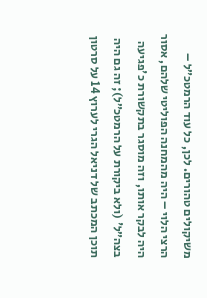משיקולים טהורים. לכן, כל עוד הרמטכ״ל – הרצי הלוי – היה מהמחנה הפוליטי שלהם, אסור היה לבקר אותו, וזה מוסגר בתקשורת כ'פגיעה בצה״ל' (ולא ביקורת על הרמטכ״ל); זה גם היה תוכן המכתב של דניאל הגרי לערוץ 14 על סרטון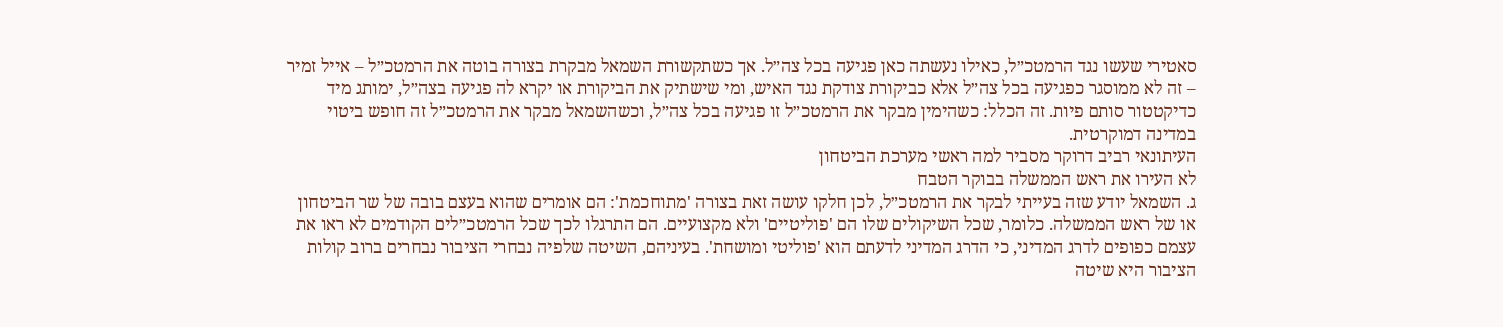סאטירי שעשו נגד הרמטכ״ל, כאילו נעשתה כאן פגיעה בכל צה״ל. אך כשתקשורת השמאל מבקרת בצורה בוטה את הרמטכ״ל – אייל זמיר – זה לא ממוסגר כפגיעה בכל צה״ל אלא כביקורת צודקת נגד האיש, ומי שישתיק את הביקורת או יקרא לה פגיעה בצה״ל, ימותג מיד כדיקטטור סותם פיות. זה הכלל: כשהימין מבקר את הרמטכ״ל זו פגיעה בכל צה״ל, וכשהשמאל מבקר את הרמטכ״ל זה חופש ביטוי במדינה דמוקרטית.
העיתונאי רביב דרוקר מסביר למה ראשי מערכת הביטחון
לא העירו את ראש הממשלה בבוקר הטבח
ג. השמאל יודע שזה בעייתי לבקר את הרמטכ״ל, לכן חלקו עושה זאת בצורה 'מתוחכמת': הם אומרים שהוא בעצם בובה של שר הביטחון או של ראש הממשלה. כלומר, שכל השיקולים שלו הם 'פוליטיים' ולא מקצועיים. הם התרגלו לכך שכל הרמטכ״לים הקודמים לא ראו את עצמם כפופים לדרג המדיני, כי הדרג המדיני לדעתם הוא 'פוליטי ומושחת'. בעיניהם, השיטה שלפיה נבחרי הציבור נבחרים ברוב קולות הציבור היא שיטה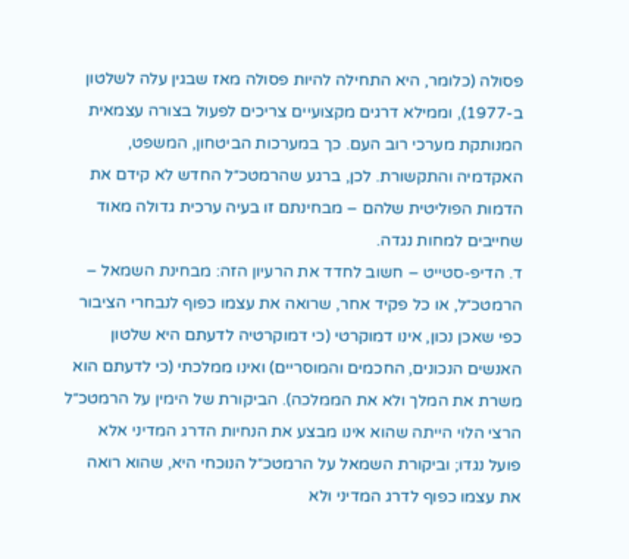פסולה (כלומר, היא התחילה להיות פסולה מאז שבגין עלה לשלטון ב-1977), וממילא דרגים מקצועיים צריכים לפעול בצורה עצמאית המנותקת מערכי רוב העם. כך במערכות הביטחון, המשפט, האקדמיה והתקשורת. לכן, ברגע שהרמטכ״ל החדש לא קידם את הדמות הפוליטית שלהם – מבחינתם זו בעיה ערכית גדולה מאוד שחייבים למחות נגדה.
ד. הדיפ-סטייט – חשוב לחדד את הרעיון הזה: מבחינת השמאל – הרמטכ״ל, או כל פקיד אחר, שרואה את עצמו כפוף לנבחרי הציבור כפי שאכן נכון, אינו דמוקרטי (כי דמוקרטיה לדעתם היא שלטון האנשים הנכונים, החכמים והמוסריים) ואינו ממלכתי (כי לדעתם הוא משרת את המלך ולא את הממלכה). הביקורת של הימין על הרמטכ״ל הרצי הלוי הייתה שהוא אינו מבצע את הנחיות הדרג המדיני אלא פועל נגדו; וביקורת השמאל על הרמטכ״ל הנוכחי היא, שהוא רואה את עצמו כפוף לדרג המדיני ולא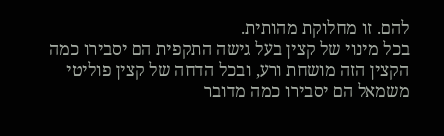להם. זו מחלוקת מהותית.
בכל מינוי של קצין בעל גישה התקפית הם יסבירו כמה הקצין הזה מושחת ורע, ובכל הדחה של קצין פוליטי משמאל הם יסבירו כמה מדובר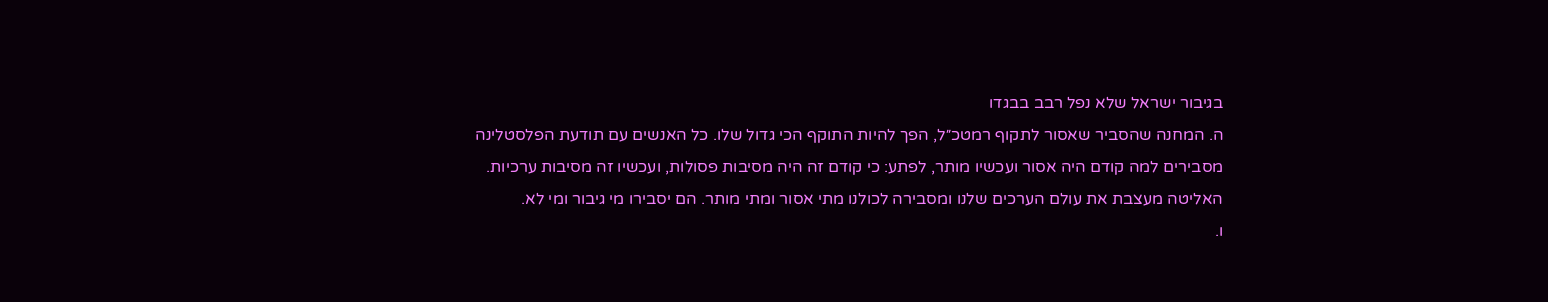בגיבור ישראל שלא נפל רבב בבגדו
ה. המחנה שהסביר שאסור לתקוף רמטכ״ל, הפך להיות התוקף הכי גדול שלו. כל האנשים עם תודעת הפלסטלינה מסבירים למה קודם היה אסור ועכשיו מותר, לפתע: כי קודם זה היה מסיבות פסולות, ועכשיו זה מסיבות ערכיות. האליטה מעצבת את עולם הערכים שלנו ומסבירה לכולנו מתי אסור ומתי מותר. הם יסבירו מי גיבור ומי לא.
ו.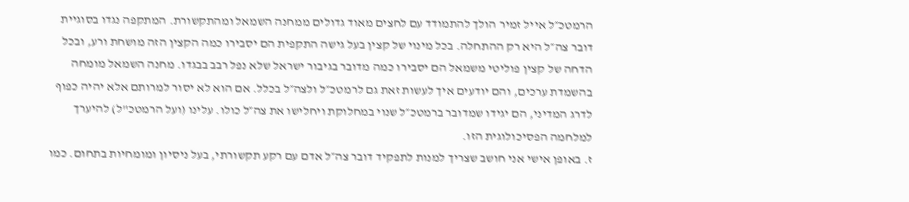הרמטכ״ל אייל זמיר הולך להתמודד עם לחצים מאוד גדולים ממחנה השמאל ומהתקשורת. המתקפה נגדו בסוגיית דובר צה״ל היא רק ההתחלה. בכל מינוי של קצין בעל גישה התקפית הם יסבירו כמה הקצין הזה מושחת ורע, ובכל הדחה של קצין פוליטי משמאל הם יסבירו כמה מדובר בגיבור ישראל שלא נפל רבב בבגדו. מחנה השמאל מומחה בהשמדת ערכים, והם יודעים איך לעשות זאת גם לרמטכ״ל ולצה״ל בכלל. אם הוא לא יסור למרותם אלא יהיה כפוף לדרג המדיני, הם יגידו שמדובר ברמטכ״ל שנוי במחלוקת ויחלישו את צה״ל כולו. עלינו (ועל הרמטכ"ל) להיערך למלחמה הפסיכולוגית הזו.
ז. באופן אישי אני חושב שצריך למנות לתפקיד דובר צה״ל אדם עם רקע תקשורתי, בעל ניסיון ומומחיות בתחום. כמו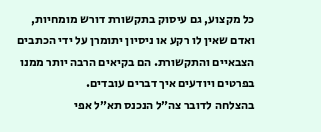כל מקצוע, גם עיסוק בתקשורת דורש מומחיות, ואדם שאין לו רקע או ניסיון יתומרן על ידי הכתבים הצבאיים והתקשורת. הם בקיאים הרבה יותר ממנו בפרטים ויודעים איך דברים עובדים.
בהצלחה לדובר צה״ל הנכנס תא״ל אפי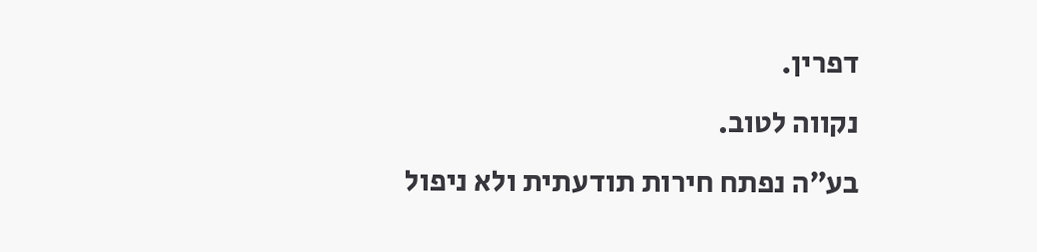דפרין.
נקווה לטוב.
בע״ה נפתח חירות תודעתית ולא ניפול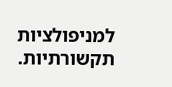למניפולציות תקשורתיות.